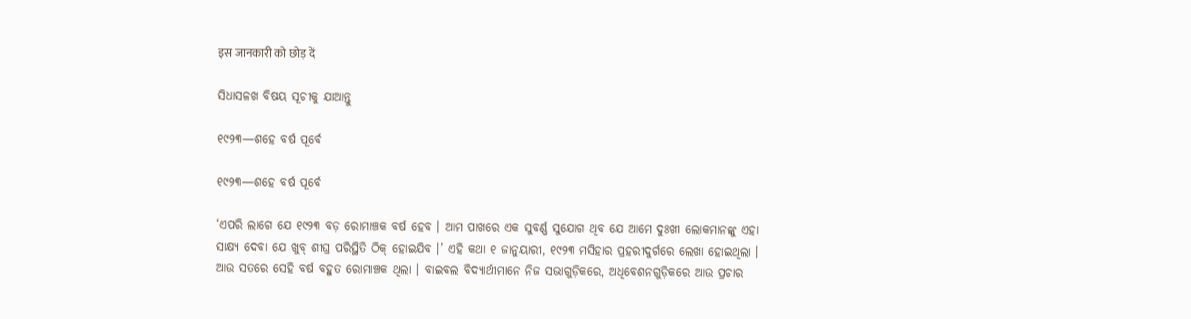इस जानकारी को छोड़ दें

ସିଧାସଳଖ ବିଷୟ ସୂଚୀକୁ ଯାଆନ୍ତୁ

୧୯୨୩—ଶହେ ବର୍ଷ ପୂର୍ବେ

୧୯୨୩—ଶହେ ବର୍ଷ ପୂର୍ବେ

‘ଏପରି ଲାଗେ ଯେ ୧୯୨୩ ବଡ଼ ରୋମାଞ୍ଚକ ବର୍ଷ ହେବ । ଆମ ପାଖରେ ଏକ ସୁବର୍ଣ୍ଣ ସୁଯୋଗ ଥିବ ଯେ ଆମେ ଦୁଃଖୀ ଲୋକମାନଙ୍କୁ ଏହା ସାକ୍ଷ୍ୟ ଦେବା ଯେ ଖୁବ୍‌ ଶୀଘ୍ର ପରିସ୍ଥିତି ଠିକ୍‌ ହୋଇଯିବ ।’ ଏହି କଥା ୧ ଜାନୁୟାରୀ, ୧୯୨୩ ମସିହାର ପ୍ରହରୀଦୁର୍ଗରେ ଲେଖା ହୋଇଥିଲା । ଆଉ ସତରେ ସେହି ବର୍ଷ ବହୁତ ରୋମାଞ୍ଚକ ଥିଲା । ବାଇବଲ ବିଦ୍ୟାର୍ଥୀମାନେ ନିଜ ସଭାଗୁଡ଼ିକରେ, ଅଧିବେଶନଗୁଡ଼ିକରେ ଆଉ ପ୍ରଚାର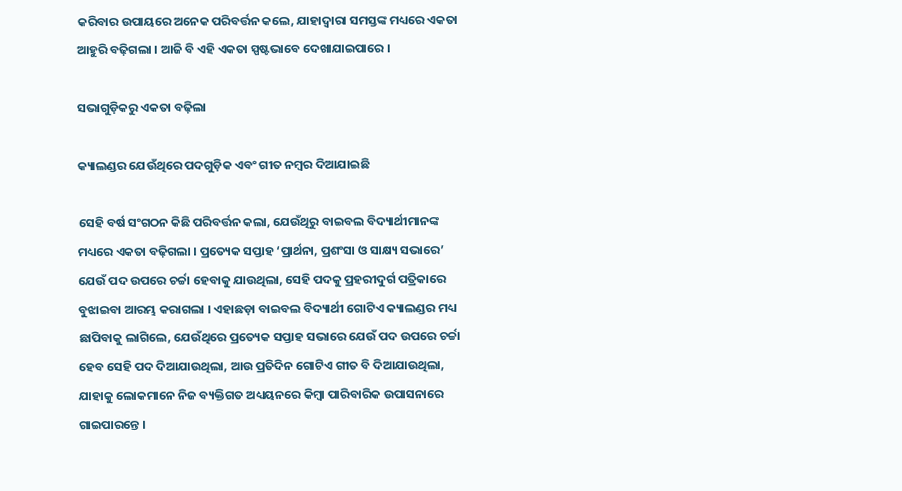କରିବାର ଉପାୟରେ ଅନେକ ପରିବର୍ତ୍ତନ କଲେ, ଯାହାଦ୍ୱାରା ସମସ୍ତଙ୍କ ମଧ୍ୟରେ ଏକତା ଆହୁରି ବଢ଼ିଗଲା । ଆଜି ବି ଏହି ଏକତା ସ୍ପଷ୍ଟଭାବେ ଦେଖାଯାଇପାରେ ।

ସଭାଗୁଡ଼ିକରୁ ଏକତା ବଢ଼ିଲା

କ୍ୟାଲଣ୍ଡର ଯେଉଁଥିରେ ପଦଗୁଡ଼ିକ ଏବଂ ଗୀତ ନମ୍ବର ଦିଆଯାଇଛି

ସେହି ବର୍ଷ ସଂଗଠନ କିଛି ପରିବର୍ତ୍ତନ କଲା, ଯେଉଁଥିରୁ ବାଇବଲ ବିଦ୍ୟାର୍ଥୀମାନଙ୍କ ମଧ୍ୟରେ ଏକତା ବଢ଼ିଗଲା । ପ୍ରତ୍ୟେକ ସପ୍ତାହ ‘ପ୍ରାର୍ଥନା, ପ୍ରଶଂସା ଓ ସାକ୍ଷ୍ୟ ସଭାରେ’ ଯେଉଁ ପଦ ଉପରେ ଚର୍ଚ୍ଚା ହେବାକୁ ଯାଉଥିଲା, ସେହି ପଦକୁ ପ୍ରହରୀଦୁର୍ଗ ପତ୍ରିକାରେ ବୁଝାଇବା ଆରମ୍ଭ କରାଗଲା । ଏହାଛଡ଼ା ବାଇବଲ ବିଦ୍ୟାର୍ଥୀ ଗୋଟିଏ କ୍ୟାଲଣ୍ଡର ମଧ୍ୟ ଛାପିବାକୁ ଲାଗିଲେ, ଯେଉଁଥିରେ ପ୍ରତ୍ୟେକ ସପ୍ତାହ ସଭାରେ ଯେଉଁ ପଦ ଉପରେ ଚର୍ଚ୍ଚା ହେବ ସେହି ପଦ ଦିଆଯାଉଥିଲା, ଆଉ ପ୍ରତିଦିନ ଗୋଟିଏ ଗୀତ ବି ଦିଆଯାଉଥିଲା, ଯାହାକୁ ଲୋକମାନେ ନିଜ ବ୍ୟକ୍ତିଗତ ଅଧ୍ୟୟନରେ କିମ୍ବା ପାରିବାରିକ ଉପାସନାରେ ଗାଇପାରନ୍ତେ ।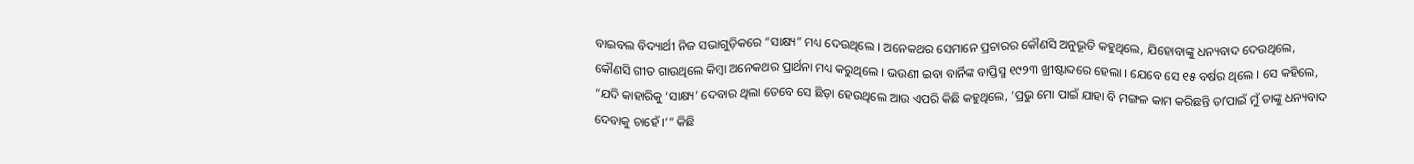ବାଇବଲ ବିଦ୍ୟାର୍ଥୀ ନିଜ ସଭାଗୁଡ଼ିକରେ “ସାକ୍ଷ୍ୟ” ମଧ୍ୟ ଦେଉଥିଲେ । ଅନେକଥର ସେମାନେ ପ୍ରଚାରର କୌଣସି ଅନୁଭୂତି କହୁଥିଲେ, ଯିହୋବାଙ୍କୁ ଧନ୍ୟବାଦ ଦେଉଥିଲେ, କୌଣସି ଗୀତ ଗାଉଥିଲେ କିମ୍ବା ଅନେକଥର ପ୍ରାର୍ଥନା ମଧ୍ୟ କରୁଥିଲେ । ଭଉଣୀ ଇବା ବାର୍ନିଙ୍କ ବାପ୍ତିସ୍ମ ୧୯୨୩ ଖ୍ରୀଷ୍ଟାବ୍ଦରେ ହେଲା । ଯେବେ ସେ ୧୫ ବର୍ଷର ଥିଲେ । ସେ କହିଲେ, “ଯଦି କାହାରିକୁ ‘ସାକ୍ଷ୍ୟ’ ଦେବାର ଥିଲା ତେବେ ସେ ଛିଡ଼ା ହେଉଥିଲେ ଆଉ ଏପରି କିଛି କହୁଥିଲେ, ‘ପ୍ରଭୁ ମୋ ପାଇଁ ଯାହା ବି ମଙ୍ଗଳ କାମ କରିଛନ୍ତି ତାʼପାଇଁ ମୁଁ ତାଙ୍କୁ ଧନ୍ୟବାଦ ଦେବାକୁ ଚାହେଁ ।’” କିଛି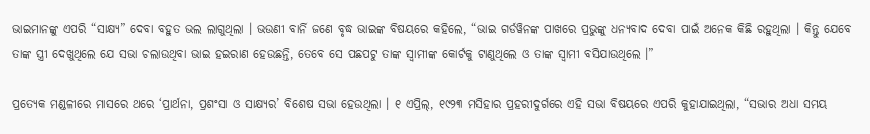ଭାଇମାନଙ୍କୁ ଏପରି “ସାକ୍ଷ୍ୟ” ଦେବା ବହୁତ ଭଲ ଲାଗୁଥିଲା । ଭଉଣୀ ବାର୍ନି ଜଣେ ବୃଦ୍ଧ ଭାଇଙ୍କ ବିଷୟରେ କହିଲେ, “ଭାଇ ଗର୍ଡୱିନଙ୍କ ପାଖରେ ପ୍ରଭୁଙ୍କୁ ଧନ୍ୟବାଦ ଦେବା ପାଇଁ ଅନେକ କିଛି ରହୁଥିଲା । କିନ୍ତୁ ଯେବେ ତାଙ୍କ ସ୍ତ୍ରୀ ଦେଖୁଥିଲେ ଯେ ସଭା ଚଲାଉଥିବା ଭାଇ ହଇରାଣ ହେଉଛନ୍ତି, ତେବେ ସେ ପଛପଟୁ ତାଙ୍କ ସ୍ୱାମୀଙ୍କ କୋର୍ଟକୁ ଟାଣୁଥିଲେ ଓ ତାଙ୍କ ସ୍ୱାମୀ ବସିଯାଉଥିଲେ ।”

ପ୍ରତ୍ୟେକ ମଣ୍ଡଳୀରେ ମାସରେ ଥରେ ‘ପ୍ରାର୍ଥନା, ପ୍ରଶଂସା ଓ ସାକ୍ଷ୍ୟର’ ବିଶେଷ ସଭା ହେଉଥିଲା । ୧ ଏପ୍ରିଲ୍‌, ୧୯୨୩ ମସିହାର ପ୍ରହରୀଦୁର୍ଗରେ ଏହି ସଭା ବିଷୟରେ ଏପରି କୁହାଯାଇଥିଲା, “ସଭାର ଅଧା ସମୟ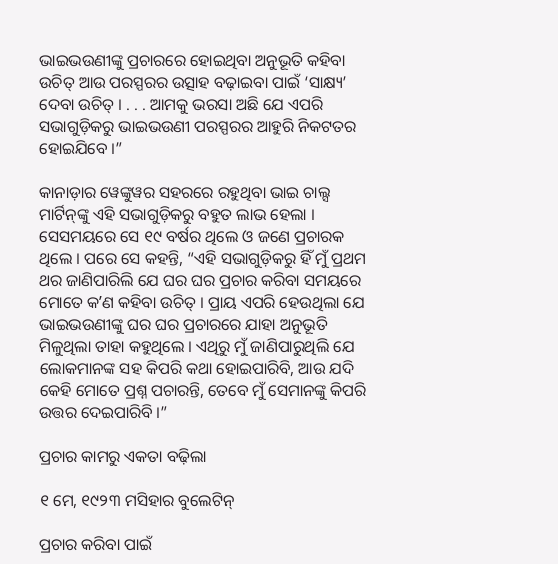ଭାଇଭଉଣୀଙ୍କୁ ପ୍ରଚାରରେ ହୋଇଥିବା ଅନୁଭୂତି କହିବା ଉଚିତ୍‌ ଆଉ ପରସ୍ପରର ଉତ୍ସାହ ବଢ଼ାଇବା ପାଇଁ ‘ସାକ୍ଷ୍ୟ’ ଦେବା ଉଚିତ୍‌ । . . . ଆମକୁ ଭରସା ଅଛି ଯେ ଏପରି ସଭାଗୁଡ଼ିକରୁ ଭାଇଭଉଣୀ ପରସ୍ପରର ଆହୁରି ନିକଟତର ହୋଇଯିବେ ।”

କାନାଡ଼ାର ୱେଙ୍କୁୱର ସହରରେ ରହୁଥିବା ଭାଇ ଚାଲ୍ସ ମାର୍ଟିନ୍‌ଙ୍କୁ ଏହି ସଭାଗୁଡ଼ିକରୁ ବହୁତ ଲାଭ ହେଲା । ସେସମୟରେ ସେ ୧୯ ବର୍ଷର ଥିଲେ ଓ ଜଣେ ପ୍ରଚାରକ ଥିଲେ । ପରେ ସେ କହନ୍ତି, “ଏହି ସଭାଗୁଡ଼ିକରୁ ହିଁ ମୁଁ ପ୍ରଥମ ଥର ଜାଣିପାରିଲି ଯେ ଘର ଘର ପ୍ରଚାର କରିବା ସମୟରେ ମୋତେ କʼଣ କହିବା ଉଚିତ୍‌ । ପ୍ରାୟ ଏପରି ହେଉଥିଲା ଯେ ଭାଇଭଉଣୀଙ୍କୁ ଘର ଘର ପ୍ରଚାରରେ ଯାହା ଅନୁଭୂତି ମିଳୁଥିଲା ତାହା କହୁଥିଲେ । ଏଥିରୁ ମୁଁ ଜାଣିପାରୁଥିଲି ଯେ ଲୋକମାନଙ୍କ ସହ କିପରି କଥା ହୋଇପାରିବି, ଆଉ ଯଦି କେହି ମୋତେ ପ୍ରଶ୍ନ ପଚାରନ୍ତି, ତେବେ ମୁଁ ସେମାନଙ୍କୁ କିପରି ଉତ୍ତର ଦେଇପାରିବି ।”

ପ୍ରଚାର କାମରୁ ଏକତା ବଢ଼ିଲା

୧ ମେ, ୧୯୨୩ ମସିହାର ବୁଲେଟିନ୍‌

ପ୍ରଚାର କରିବା ପାଇଁ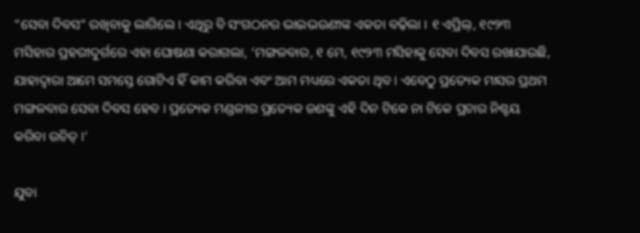“ସେବା ଦିବସ” ରଖିବାକୁ ଲାଗିଲେ । ଏଥିରୁ ବି ସଂଗଠନର ଭାଇଭଉଣୀଙ୍କ ଏକତା ବଢ଼ିଲା । ୧ ଏପ୍ରିଲ୍‌, ୧୯୨୩ ମସିହାର ପ୍ରହରୀଦୁର୍ଗରେ ଏହା ଘୋଷଣା କରାଗଲା, ‘ମଙ୍ଗଳବାର, ୧ ମେ, ୧୯୨୩ ମସିହାକୁ ସେବା ଦିବସ ରଖାଯାଉଛି, ଯାହାଦ୍ୱାରା ଆମେ ସମସ୍ତେ ଗୋଟିଏ ହିଁ କାମ କରିବା ଏବଂ ଆମ ମଧ୍ୟରେ ଏକତା ଥିବ । ଏବେଠୁ ପ୍ରତ୍ୟେକ ମାସର ପ୍ରଥମ ମଙ୍ଗଳବାର ସେବା ଦିବସ ହେବ । ପ୍ରତ୍ୟେକ ମଣ୍ଡଳୀର ପ୍ରତ୍ୟେକ ଜଣଙ୍କୁ ଏହି ଦିନ ଟିକେ ନା ଟିକେ ପ୍ରଚାର ନିଶ୍ଚୟ କରିବା ଉଚିତ୍‌ ।’

ଯୁବା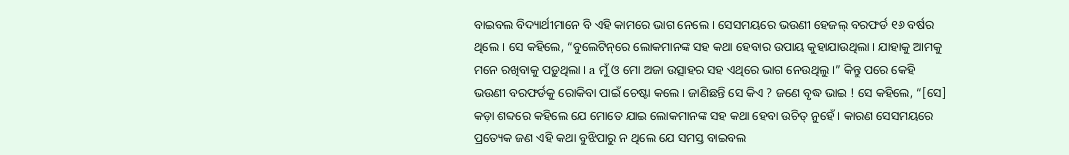ବାଇବଲ ବିଦ୍ୟାର୍ଥୀମାନେ ବି ଏହି କାମରେ ଭାଗ ନେଲେ । ସେସମୟରେ ଭଉଣୀ ହେଜଲ୍‌ ବରଫର୍ଡ ୧୬ ବର୍ଷର ଥିଲେ । ସେ କହିଲେ, “ବୁଲେଟିନ୍‌ରେ ଲୋକମାନଙ୍କ ସହ କଥା ହେବାର ଉପାୟ କୁହାଯାଉଥିଲା । ଯାହାକୁ ଆମକୁ ମନେ ରଖିବାକୁ ପଡ଼ୁଥିଲା । a ମୁଁ ଓ ମୋ ଅଜା ଉତ୍ସାହର ସହ ଏଥିରେ ଭାଗ ନେଉଥିଲୁ ।” କିନ୍ତୁ ପରେ କେହି ଭଉଣୀ ବରଫର୍ଡକୁ ରୋକିବା ପାଇଁ ଚେଷ୍ଟା କଲେ । ଜାଣିଛନ୍ତି ସେ କିଏ ? ଜଣେ ବୃଦ୍ଧ ଭାଇ ! ସେ କହିଲେ, “[ସେ] କଡ଼ା ଶବ୍ଦରେ କହିଲେ ଯେ ମୋତେ ଯାଇ ଲୋକମାନଙ୍କ ସହ କଥା ହେବା ଉଚିତ୍‌ ନୁହେଁ । କାରଣ ସେସମୟରେ ପ୍ରତ୍ୟେକ ଜଣ ଏହି କଥା ବୁଝିପାରୁ ନ ଥିଲେ ଯେ ସମସ୍ତ ବାଇବଲ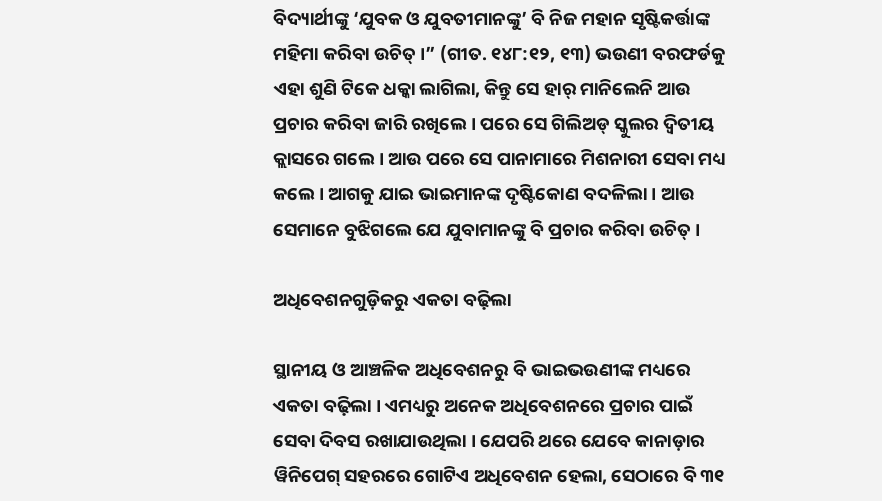ବିଦ୍ୟାର୍ଥୀଙ୍କୁ ‘ଯୁବକ ଓ ଯୁବତୀମାନଙ୍କୁ’ ବି ନିଜ ମହାନ ସୃଷ୍ଟିକର୍ତ୍ତାଙ୍କ ମହିମା କରିବା ଉଚିତ୍‌ ।” (ଗୀତ. ୧୪୮:୧୨, ୧୩) ଭଉଣୀ ବରଫର୍ଡକୁ ଏହା ଶୁଣି ଟିକେ ଧକ୍କା ଲାଗିଲା, କିନ୍ତୁ ସେ ହାର୍‌ ମାନିଲେନି ଆଉ ପ୍ରଚାର କରିବା ଜାରି ରଖିଲେ । ପରେ ସେ ଗିଲିଅଡ୍‌ ସ୍କୁଲର ଦ୍ୱିତୀୟ କ୍ଲାସରେ ଗଲେ । ଆଉ ପରେ ସେ ପାନାମାରେ ମିଶନାରୀ ସେବା ମଧ୍ୟ କଲେ । ଆଗକୁ ଯାଇ ଭାଇମାନଙ୍କ ଦୃଷ୍ଟିକୋଣ ବଦଳିଲା । ଆଉ ସେମାନେ ବୁଝିଗଲେ ଯେ ଯୁବାମାନଙ୍କୁ ବି ପ୍ରଚାର କରିବା ଉଚିତ୍‌ ।

ଅଧିବେଶନଗୁଡ଼ିକରୁ ଏକତା ବଢ଼ିଲା

ସ୍ଥାନୀୟ ଓ ଆଞ୍ଚଳିକ ଅଧିବେଶନରୁ ବି ଭାଇଭଉଣୀଙ୍କ ମଧ୍ୟରେ ଏକତା ବଢ଼ିଲା । ଏମଧ୍ୟରୁ ଅନେକ ଅଧିବେଶନରେ ପ୍ରଚାର ପାଇଁ ସେବା ଦିବସ ରଖାଯାଉଥିଲା । ଯେପରି ଥରେ ଯେବେ କାନାଡ଼ାର ୱିନିପେଗ୍‌ ସହରରେ ଗୋଟିଏ ଅଧିବେଶନ ହେଲା, ସେଠାରେ ବି ୩୧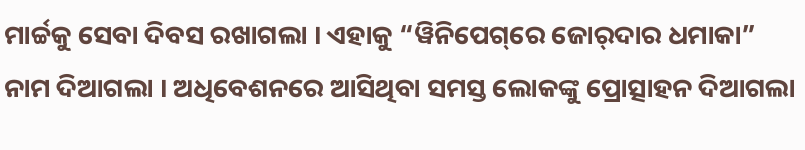ମାର୍ଚ୍ଚକୁ ସେବା ଦିବସ ରଖାଗଲା । ଏହାକୁ “ୱିନିପେଗ୍‌ରେ ଜୋର୍‌ଦାର ଧମାକା” ନାମ ଦିଆଗଲା । ଅଧିବେଶନରେ ଆସିଥିବା ସମସ୍ତ ଲୋକଙ୍କୁ ପ୍ରୋତ୍ସାହନ ଦିଆଗଲା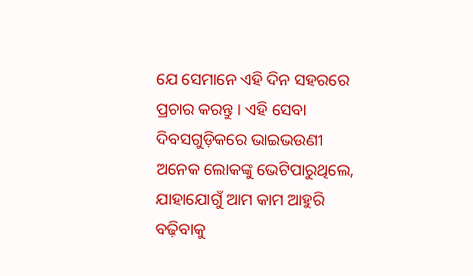ଯେ ସେମାନେ ଏହି ଦିନ ସହରରେ ପ୍ରଚାର କରନ୍ତୁ । ଏହି ସେବା ଦିବସଗୁଡ଼ିକରେ ଭାଇଭଉଣୀ ଅନେକ ଲୋକଙ୍କୁ ଭେଟିପାରୁଥିଲେ, ଯାହାଯୋଗୁଁ ଆମ କାମ ଆହୁରି ବଢ଼ିବାକୁ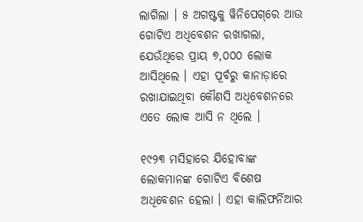ଲାଗିଲା । ୫ ଅଗଷ୍ଟକୁ ୱିନିପେଗ୍‌ରେ ଆଉ ଗୋଟିଏ ଅଧିବେଶନ ରଖାଗଲା, ଯେଉଁଥିରେ ପ୍ରାୟ ୭,୦୦୦ ଲୋକ ଆସିଥିଲେ । ଏହା ପୂର୍ବରୁ କାନାଡ଼ାରେ ରଖାଯାଇଥିବା କୌଣସି ଅଧିବେଶନରେ ଏତେ ଲୋକ ଆସି ନ ଥିଲେ ।

୧୯୨୩ ମସିହାରେ ଯିହୋବାଙ୍କ ଲୋକମାନଙ୍କ ଗୋଟିଏ ବିଶେଷ ଅଧିବେଶନ ହେଲା । ଏହା କାଲିଫର୍ନିଆର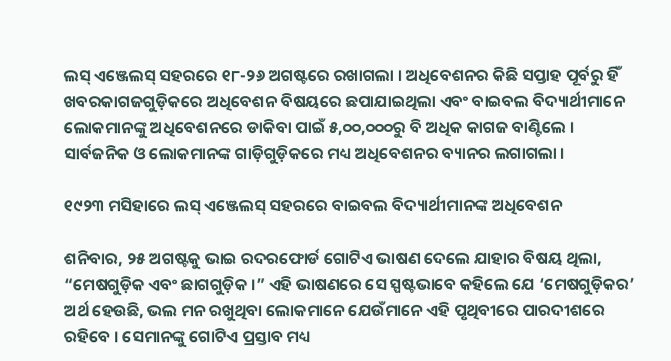ଲସ୍‌ ଏଞ୍ଜେଲସ୍‌ ସହରରେ ୧୮-୨୬ ଅଗଷ୍ଟରେ ରଖାଗଲା । ଅଧିବେଶନର କିଛି ସପ୍ତାହ ପୂର୍ବରୁ ହିଁ ଖବରକାଗଜଗୁଡ଼ିକରେ ଅଧିବେଶନ ବିଷୟରେ ଛପାଯାଇଥିଲା ଏବଂ ବାଇବଲ ବିଦ୍ୟାର୍ଥୀମାନେ ଲୋକମାନଙ୍କୁ ଅଧିବେଶନରେ ଡାକିବା ପାଇଁ ୫,୦୦,୦୦୦ରୁ ବି ଅଧିକ କାଗଜ ବାଣ୍ଟିଲେ । ସାର୍ବଜନିକ ଓ ଲୋକମାନଙ୍କ ଗାଡ଼ିଗୁଡ଼ିକରେ ମଧ୍ୟ ଅଧିବେଶନର ବ୍ୟାନର ଲଗାଗଲା ।

୧୯୨୩ ମସିହାରେ ଲସ୍‌ ଏଞ୍ଜେଲସ୍‌ ସହରରେ ବାଇବଲ ବିଦ୍ୟାର୍ଥୀମାନଙ୍କ ଅଧିବେଶନ

ଶନିବାର, ୨୫ ଅଗଷ୍ଟକୁ ଭାଇ ରଦରଫୋର୍ଡ ଗୋଟିଏ ଭାଷଣ ଦେଲେ ଯାହାର ବିଷୟ ଥିଲା, “ମେଷଗୁଡ଼ିକ ଏବଂ ଛାଗଗୁଡ଼ିକ ।” ଏହି ଭାଷଣରେ ସେ ସ୍ପଷ୍ଟଭାବେ କହିଲେ ଯେ ‘ମେଷଗୁଡ଼ିକର’ ଅର୍ଥ ହେଉଛି, ଭଲ ମନ ରଖୁଥିବା ଲୋକମାନେ ଯେଉଁମାନେ ଏହି ପୃଥିବୀରେ ପାରଦୀଶରେ ରହିବେ । ସେମାନଙ୍କୁ ଗୋଟିଏ ପ୍ରସ୍ତାବ ମଧ୍ୟ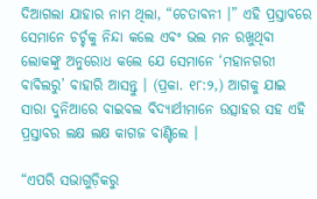ଦିଆଗଲା ଯାହାର ନାମ ଥିଲା, “ଚେତାବନୀ ।” ଏହି ପ୍ରସ୍ତାବରେ ସେମାନେ ଚର୍ଚ୍ଚକୁ ନିନ୍ଦା କଲେ ଏବଂ ଭଲ ମନ ରଖୁଥିବା ଲୋକଙ୍କୁ ଅନୁରୋଧ କଲେ ଯେ ସେମାନେ ‘ମହାନଗରୀ ବାବିଲରୁ’ ବାହାରି ଆସନ୍ତୁ । (ପ୍ରକା. ୧୮:୨,) ଆଗକୁ ଯାଇ ସାରା ଦୁନିଆରେ ବାଇବଲ ବିଦ୍ୟାର୍ଥୀମାନେ ଉତ୍ସାହର ସହ ଏହି ପ୍ରସ୍ତାବର ଲକ୍ଷ ଲକ୍ଷ କାଗଜ ବାଣ୍ଟିଲେ ।

“ଏପରି ସଭାଗୁଡ଼ିକରୁ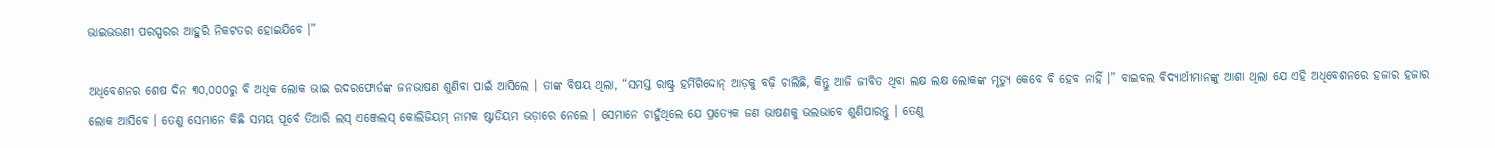ଭାଇଭଉଣୀ ପରସ୍ପରର ଆହୁରି ନିକଟତର ହୋଇଯିବେ ।”

ଅଧିବେଶନର ଶେଷ ଦିନ ୩୦,୦୦୦ରୁ ବି ଅଧିକ ଲୋକ ଭାଇ ରଦରଫୋର୍ଡଙ୍କ ଜନଭାଷଣ ଶୁଣିବା ପାଇଁ ଆସିଲେ । ତାଙ୍କ ବିଷୟ ଥିଲା, “ସମସ୍ତ ରାଷ୍ଟ୍ର ହର୍ମିଗିଦ୍ଦୋନ୍‌ ଆଡ଼କୁ ବଢ଼ି ଚାଲିଛି, କିନ୍ତୁ ଆଜି ଜୀବିତ ଥିବା ଲକ୍ଷ ଲକ୍ଷ ଲୋକଙ୍କ ମୃତ୍ୟୁ କେବେ ବି ହେବ ନାହିଁ ।” ବାଇବଲ ବିଦ୍ୟାର୍ଥୀମାନଙ୍କୁ ଆଶା ଥିଲା ଯେ ଏହି ଅଧିବେଶନରେ ହଜାର ହଜାର ଲୋକ ଆସିବେ । ତେଣୁ ସେମାନେ କିଛି ସମୟ ପୂର୍ବେ ତିଆରି ଲସ୍‌ ଏଞ୍ଜେଲସ୍‌ କୋଲିଜିୟମ୍‌ ନାମକ ଷ୍ଟାଡିୟମ ଭଡ଼ାରେ ନେଲେ । ସେମାନେ ଚାହୁଁଥିଲେ ଯେ ପ୍ରତ୍ୟେକ ଜଣ ଭାଷଣକୁ ଭଲଭାବେ ଶୁଣିପାରନ୍ତୁ । ତେଣୁ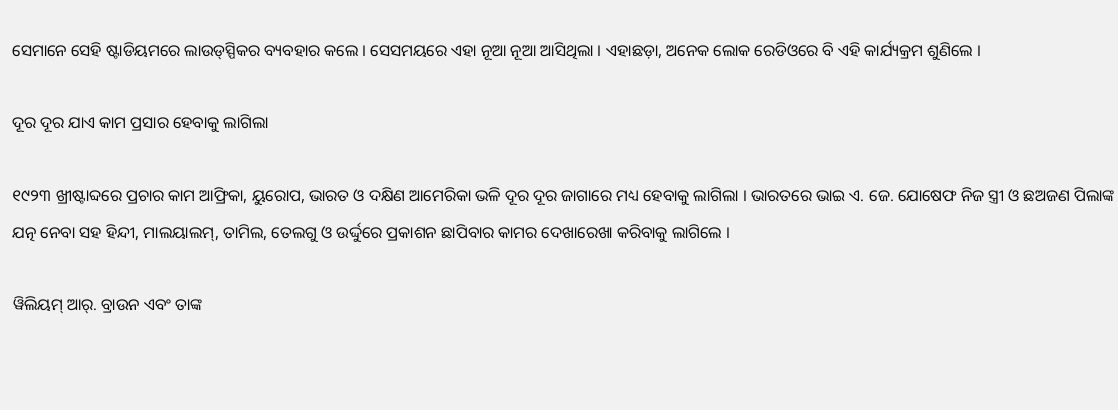ସେମାନେ ସେହି ଷ୍ଟାଡିୟମରେ ଲାଉଡ୍‌ସ୍ପିକର ବ୍ୟବହାର କଲେ । ସେସମୟରେ ଏହା ନୂଆ ନୂଆ ଆସିଥିଲା । ଏହାଛଡ଼ା, ଅନେକ ଲୋକ ରେଡିଓରେ ବି ଏହି କାର୍ଯ୍ୟକ୍ରମ ଶୁଣିଲେ ।

ଦୂର ଦୂର ଯାଏ କାମ ପ୍ରସାର ହେବାକୁ ଲାଗିଲା

୧୯୨୩ ଖ୍ରୀଷ୍ଟାବ୍ଦରେ ପ୍ରଚାର କାମ ଆଫ୍ରିକା, ୟୁରୋପ, ଭାରତ ଓ ଦକ୍ଷିଣ ଆମେରିକା ଭଳି ଦୂର ଦୂର ଜାଗାରେ ମଧ୍ୟ ହେବାକୁ ଲାଗିଲା । ଭାରତରେ ଭାଇ ଏ. ଜେ. ଯୋଷେଫ ନିଜ ସ୍ତ୍ରୀ ଓ ଛଅଜଣ ପିଲାଙ୍କ ଯତ୍ନ ନେବା ସହ ହିନ୍ଦୀ, ମାଲୟାଲମ୍‌, ତାମିଲ, ତେଲଗୁ ଓ ଉର୍ଦ୍ଦୁରେ ପ୍ରକାଶନ ଛାପିବାର କାମର ଦେଖାରେଖା କରିବାକୁ ଲାଗିଲେ ।

ୱିଲିୟମ୍‌ ଆର୍‌. ବ୍ରାଉନ ଏବଂ ତାଙ୍କ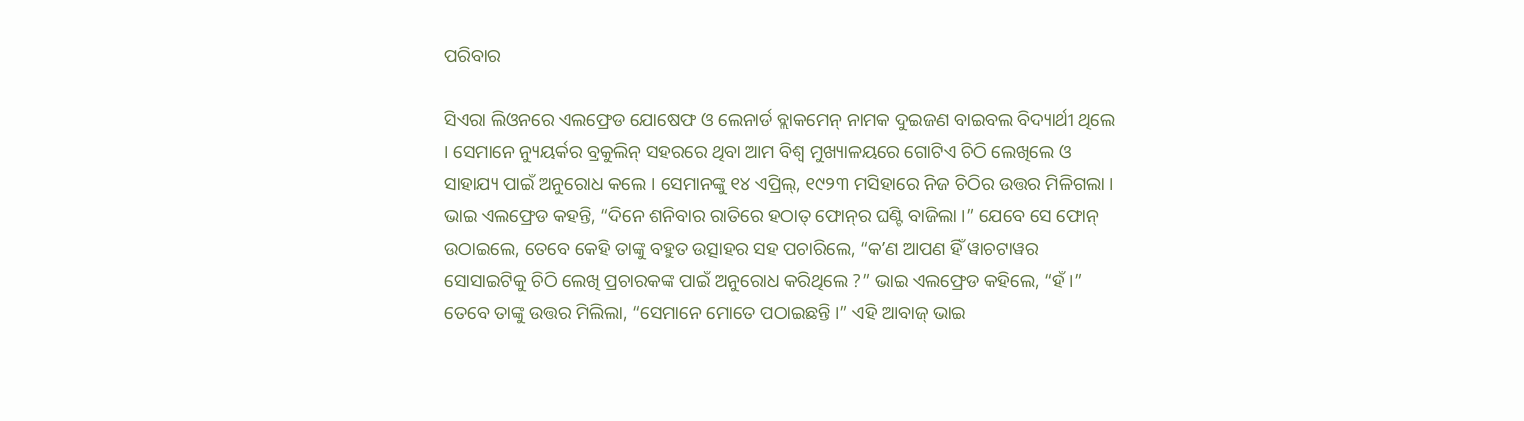ପରିବାର

ସିଏରା ଲିଓନରେ ଏଲଫ୍ରେଡ ଯୋଷେଫ ଓ ଲେନାର୍ଡ ବ୍ଲାକମେନ୍‌ ନାମକ ଦୁଇଜଣ ବାଇବଲ ବିଦ୍ୟାର୍ଥୀ ଥିଲେ । ସେମାନେ ନ୍ୟୁୟର୍କର ବ୍ରକୁଲିନ୍‌ ସହରରେ ଥିବା ଆମ ବିଶ୍ୱ ମୁଖ୍ୟାଳୟରେ ଗୋଟିଏ ଚିଠି ଲେଖିଲେ ଓ ସାହାଯ୍ୟ ପାଇଁ ଅନୁରୋଧ କଲେ । ସେମାନଙ୍କୁ ୧୪ ଏପ୍ରିଲ୍‌, ୧୯୨୩ ମସିହାରେ ନିଜ ଚିଠିର ଉତ୍ତର ମିଳିଗଲା । ଭାଇ ଏଲଫ୍ରେଡ କହନ୍ତି, “ଦିନେ ଶନିବାର ରାତିରେ ହଠାତ୍‌ ଫୋନ୍‌ର ଘଣ୍ଟି ବାଜିଲା ।” ଯେବେ ସେ ଫୋନ୍‌ ଉଠାଇଲେ, ତେବେ କେହି ତାଙ୍କୁ ବହୁତ ଉତ୍ସାହର ସହ ପଚାରିଲେ, “କʼଣ ଆପଣ ହିଁ ୱାଚଟାୱର ସୋସାଇଟିକୁ ଚିଠି ଲେଖି ପ୍ରଚାରକଙ୍କ ପାଇଁ ଅନୁରୋଧ କରିଥିଲେ ?” ଭାଇ ଏଲଫ୍ରେଡ କହିଲେ, “ହଁ ।” ତେବେ ତାଙ୍କୁ ଉତ୍ତର ମିଲିଲା, “ସେମାନେ ମୋତେ ପଠାଇଛନ୍ତି ।” ଏହି ଆବାଜ୍‌ ଭାଇ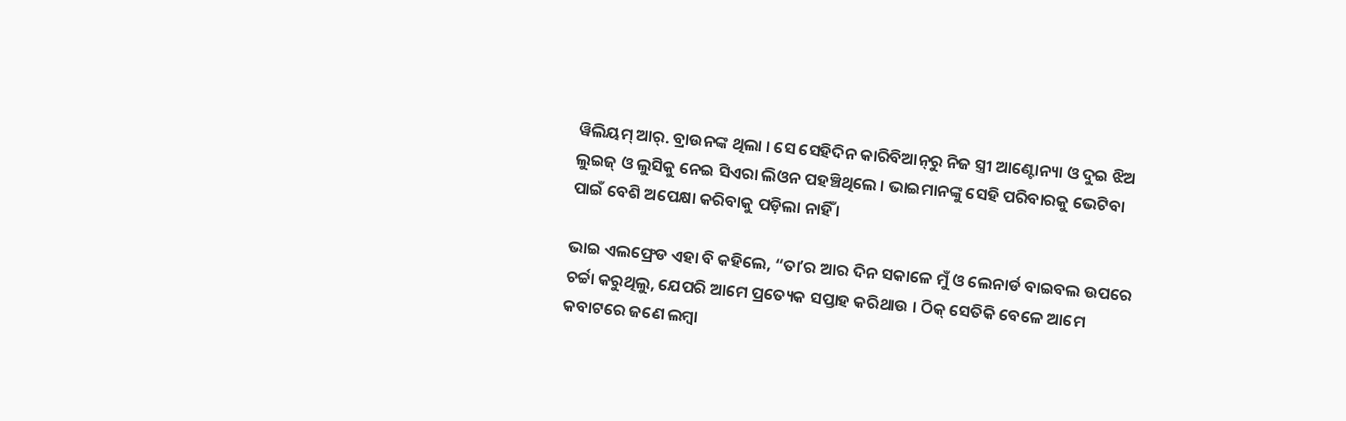ୱିଲିୟମ୍‌ ଆର୍‌. ବ୍ରାଉନଙ୍କ ଥିଲା । ସେ ସେହିଦିନ କାରିବିଆନ୍‌ରୁ ନିଜ ସ୍ତ୍ରୀ ଆଣ୍ଟୋନ୍ୟା ଓ ଦୁଇ ଝିଅ ଲୁଇଜ୍‌ ଓ ଲୁସିକୁ ନେଇ ସିଏରା ଲିଓନ ପହଞ୍ଚିଥିଲେ । ଭାଇମାନଙ୍କୁ ସେହି ପରିବାରକୁ ଭେଟିବା ପାଇଁ ବେଶି ଅପେକ୍ଷା କରିବାକୁ ପଡ଼ିଲା ନାହିଁ ।

ଭାଇ ଏଲଫ୍ରେଡ ଏହା ବି କହିଲେ, “ତାʼର ଆର ଦିନ ସକାଳେ ମୁଁ ଓ ଲେନାର୍ଡ ବାଇବଲ ଉପରେ ଚର୍ଚ୍ଚା କରୁଥିଲୁ, ଯେପରି ଆମେ ପ୍ରତ୍ୟେକ ସପ୍ତାହ କରିଥାଉ । ଠିକ୍‌ ସେତିକି ବେଳେ ଆମେ କବାଟରେ ଜଣେ ଲମ୍ବା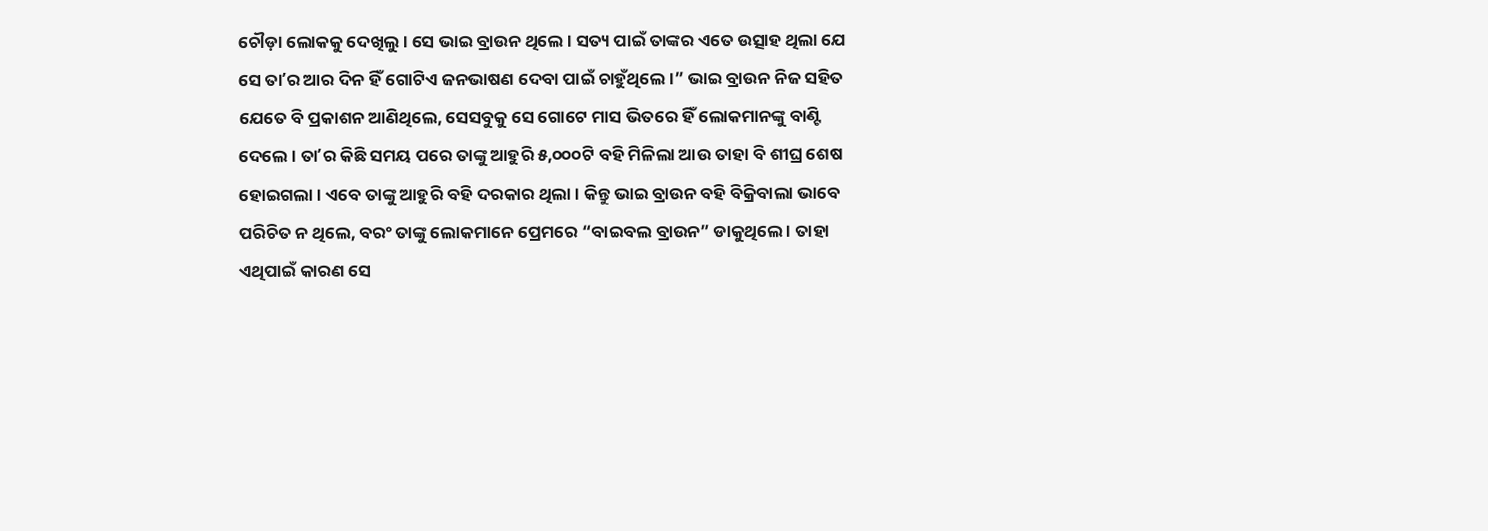ଚୌଡ଼ା ଲୋକକୁ ଦେଖିଲୁ । ସେ ଭାଇ ବ୍ରାଉନ ଥିଲେ । ସତ୍ୟ ପାଇଁ ତାଙ୍କର ଏତେ ଉତ୍ସାହ ଥିଲା ଯେ ସେ ତାʼର ଆର ଦିନ ହିଁ ଗୋଟିଏ ଜନଭାଷଣ ଦେବା ପାଇଁ ଚାହୁଁଥିଲେ ।” ଭାଇ ବ୍ରାଉନ ନିଜ ସହିତ ଯେତେ ବି ପ୍ରକାଶନ ଆଣିଥିଲେ, ସେସବୁକୁ ସେ ଗୋଟେ ମାସ ଭିତରେ ହିଁ ଲୋକମାନଙ୍କୁ ବାଣ୍ଟି ଦେଲେ । ତାʼର କିଛି ସମୟ ପରେ ତାଙ୍କୁ ଆହୁରି ୫,୦୦୦ଟି ବହି ମିଳିଲା ଆଉ ତାହା ବି ଶୀଘ୍ର ଶେଷ ହୋଇଗଲା । ଏବେ ତାଙ୍କୁ ଆହୁରି ବହି ଦରକାର ଥିଲା । କିନ୍ତୁ ଭାଇ ବ୍ରାଉନ ବହି ବିକ୍ରିବାଲା ଭାବେ ପରିଚିତ ନ ଥିଲେ, ବରଂ ତାଙ୍କୁ ଲୋକମାନେ ପ୍ରେମରେ “ବାଇବଲ ବ୍ରାଉନ” ଡାକୁଥିଲେ । ତାହା ଏଥିପାଇଁ କାରଣ ସେ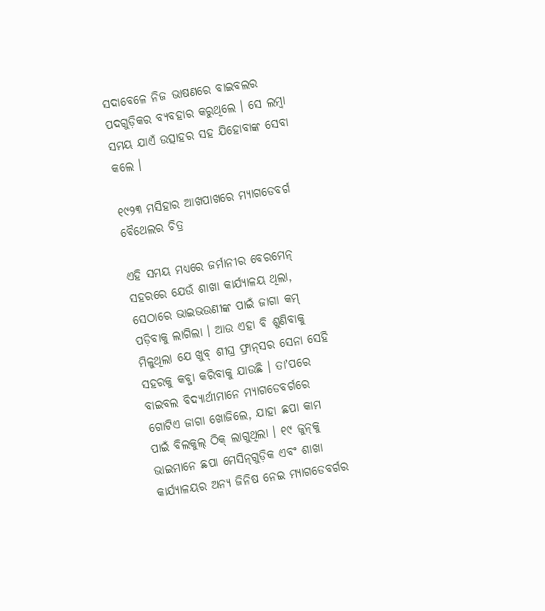ସଦାବେଳେ ନିଜ ଭାଷଣରେ ବାଇବଲର ପଦଗୁଡ଼ିକର ବ୍ୟବହାର କରୁଥିଲେ । ସେ ଲମ୍ବା ସମୟ ଯାଏଁ ଉତ୍ସାହର ସହ ଯିହୋବାଙ୍କ ସେବା କଲେ ।

୧୯୨୩ ମସିହାର ଆଖପାଖରେ ମ୍ୟାଗଡେବର୍ଗ ବୈଥେଲର ଚିତ୍ର

ଏହି ସମୟ ମଧ୍ୟରେ ଜର୍ମାନୀର ବେରମେନ୍‌ ସହରରେ ଯେଉଁ ଶାଖା କାର୍ଯ୍ୟାଳୟ ଥିଲା, ସେଠାରେ ଭାଇଭଉଣୀଙ୍କ ପାଇଁ ଜାଗା କମ୍‌ ପଡ଼ିବାକୁ ଲାଗିଲା । ଆଉ ଏହା ବି ଶୁଣିବାକୁ ମିଳୁଥିଲା ଯେ ଖୁବ୍‌ ଶୀଘ୍ର ଫ୍ରାନ୍‌ସର ସେନା ସେହି ସହରକୁ କବ୍ଜା କରିବାକୁ ଯାଉଛି । ତାʼପରେ ବାଇବଲ ବିଦ୍ୟାର୍ଥୀମାନେ ମ୍ୟାଗଡେବର୍ଗରେ ଗୋଟିଏ ଜାଗା ଖୋଜିଲେ, ଯାହା ଛପା କାମ ପାଇଁ ବିଲକୁଲ୍‌ ଠିକ୍‌ ଲାଗୁଥିଲା । ୧୯ ଜୁନ୍‌କୁ ଭାଇମାନେ ଛପା ମେସିନ୍‌ଗୁଡ଼ିକ ଏବଂ ଶାଖା କାର୍ଯ୍ୟାଳୟର ଅନ୍ୟ ଜିନିଷ ନେଇ ମ୍ୟାଗଡେବର୍ଗର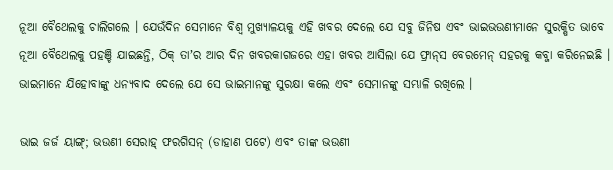ନୂଆ ବୈଥେଲକୁ ଚାଲିଗଲେ । ଯେଉଁଦିନ ସେମାନେ ବିଶ୍ୱ ମୁଖ୍ୟାଳୟକୁ ଏହି ଖବର ଦେଲେ ଯେ ସବୁ ଜିନିଷ ଏବଂ ଭାଇଭଉଣୀମାନେ ସୁରକ୍ଷିତ ଭାବେ ନୂଆ ବୈଥେଲକୁ ପହଞ୍ଚି ଯାଇଛନ୍ତି, ଠିକ୍‌ ତାʼର ଆର ଦିନ ଖବରକାଗଜରେ ଏହା ଖବର ଆସିଲା ଯେ ଫ୍ରାନ୍‌ସ ବେରମେନ୍‌ ସହରକୁ କବ୍ଜା କରିନେଇଛି । ଭାଇମାନେ ଯିହୋବାଙ୍କୁ ଧନ୍ୟବାଦ ଦେଲେ ଯେ ସେ ଭାଇମାନଙ୍କୁ ସୁରକ୍ଷା କଲେ ଏବଂ ସେମାନଙ୍କୁ ସମ୍ଭାଳି ରଖିଲେ ।

ଭାଇ ଜର୍ଜ ୟାଙ୍ଗ୍‌; ଭଉଣୀ ସେରାହ୍‌ ଫରଗିସନ୍‌ (ଡାହାଣ ପଟେ) ଏବଂ ତାଙ୍କ ଭଉଣୀ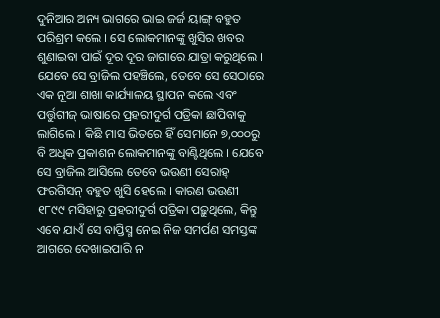ଦୁନିଆର ଅନ୍ୟ ଭାଗରେ ଭାଇ ଜର୍ଜ ୟାଙ୍ଗ୍‌ ବହୁତ ପରିଶ୍ରମ କଲେ । ସେ ଲୋକମାନଙ୍କୁ ଖୁସିର ଖବର ଶୁଣାଇବା ପାଇଁ ଦୂର ଦୂର ଜାଗାରେ ଯାତ୍ରା କରୁଥିଲେ । ଯେବେ ସେ ବ୍ରାଜିଲ ପହଞ୍ଚିଲେ, ତେବେ ସେ ସେଠାରେ ଏକ ନୂଆ ଶାଖା କାର୍ଯ୍ୟାଳୟ ସ୍ଥାପନ କଲେ ଏବଂ ପର୍ତ୍ତୁଗୀଜ୍‌ ଭାଷାରେ ପ୍ରହରୀଦୁର୍ଗ ପତ୍ରିକା ଛାପିବାକୁ ଲାଗିଲେ । କିଛି ମାସ ଭିତରେ ହିଁ ସେମାନେ ୭,୦୦୦ରୁ ବି ଅଧିକ ପ୍ରକାଶନ ଲୋକମାନଙ୍କୁ ବାଣ୍ଟିଥିଲେ । ଯେବେ ସେ ବ୍ରାଜିଲ ଆସିଲେ ତେବେ ଭଉଣୀ ସେରାହ୍‌ ଫରଗିସନ୍‌ ବହୁତ ଖୁସି ହେଲେ । କାରଣ ଭଉଣୀ ୧୮୯୯ ମସିହାରୁ ପ୍ରହରୀଦୁର୍ଗ ପତ୍ରିକା ପଢ଼ୁଥିଲେ, କିନ୍ତୁ ଏବେ ଯାଏଁ ସେ ବାପ୍ତିସ୍ମ ନେଇ ନିଜ ସମର୍ପଣ ସମସ୍ତଙ୍କ ଆଗରେ ଦେଖାଇପାରି ନ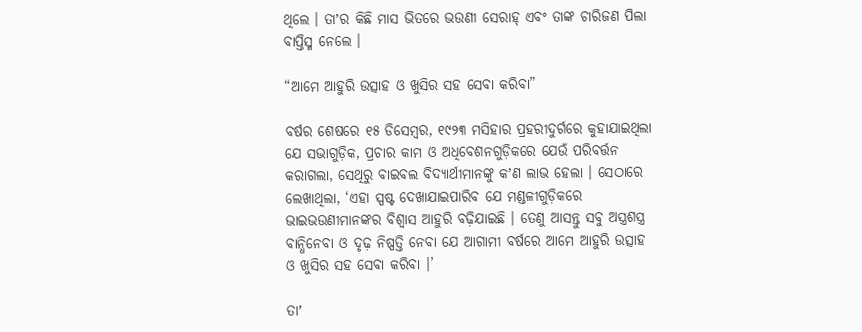ଥିଲେ । ତାʼର କିଛି ମାସ ଭିତରେ ଭଉଣୀ ସେରାହ୍‌ ଏବଂ ତାଙ୍କ ଚାରିଜଣ ପିଲା ବାପ୍ତିସ୍ମ ନେଲେ ।

“ଆମେ ଆହୁରି ଉତ୍ସାହ ଓ ଖୁସିର ସହ ସେବା କରିବା”

ବର୍ଷର ଶେଷରେ ୧୫ ଡିସେମ୍ବର, ୧୯୨୩ ମସିହାର ପ୍ରହରୀଦୁର୍ଗରେ କୁହାଯାଇଥିଲା ଯେ ସଭାଗୁଡ଼ିକ, ପ୍ରଚାର କାମ ଓ ଅଧିବେଶନଗୁଡ଼ିକରେ ଯେଉଁ ପରିବର୍ତ୍ତନ କରାଗଲା, ସେଥିରୁ ବାଇବଲ ବିଦ୍ୟାର୍ଥୀମାନଙ୍କୁ କʼଣ ଲାଭ ହେଲା । ସେଠାରେ ଲେଖାଥିଲା, ‘ଏହା ସ୍ପଷ୍ଟ ଦେଖାଯାଇପାରିବ ଯେ ମଣ୍ଡଳୀଗୁଡ଼ିକରେ ଭାଇଭଉଣୀମାନଙ୍କର ବିଶ୍ୱାସ ଆହୁରି ବଢ଼ିଯାଇଛି । ତେଣୁ ଆସନ୍ତୁ ସବୁ ଅସ୍ତ୍ରଶସ୍ତ୍ର ବାନ୍ଧିନେବା ଓ ଦୃଢ଼ ନିଷ୍ପତ୍ତି ନେବା ଯେ ଆଗାମୀ ବର୍ଷରେ ଆମେ ଆହୁରି ଉତ୍ସାହ ଓ ଖୁସିର ସହ ସେବା କରିବା ।’

ତାʼ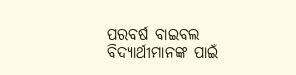ପରବର୍ଷ ବାଇବଲ ବିଦ୍ୟାର୍ଥୀମାନଙ୍କ ପାଇଁ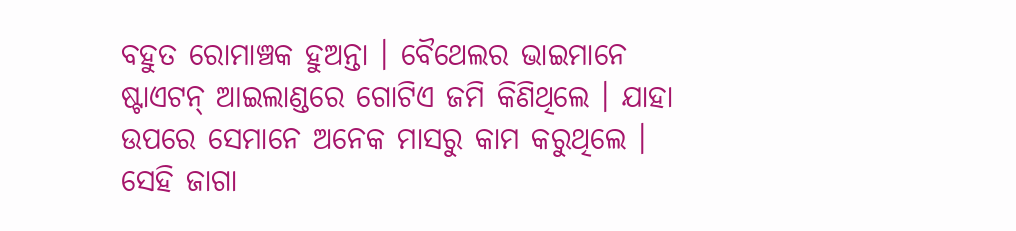ବହୁତ ରୋମାଞ୍ଚକ ହୁଅନ୍ତା । ବୈଥେଲର ଭାଇମାନେ ଷ୍ଟାଏଟନ୍‌ ଆଇଲାଣ୍ଡରେ ଗୋଟିଏ ଜମି କିଣିଥିଲେ । ଯାହା ଉପରେ ସେମାନେ ଅନେକ ମାସରୁ କାମ କରୁଥିଲେ । ସେହି ଜାଗା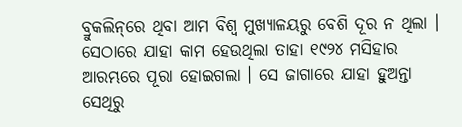ବ୍ରୁକଲିନ୍‌ରେ ଥିବା ଆମ ବିଶ୍ୱ ମୁଖ୍ୟାଳୟରୁ ବେଶି ଦୂର ନ ଥିଲା । ସେଠାରେ ଯାହା କାମ ହେଉଥିଲା ତାହା ୧୯୨୪ ମସିହାର ଆରମ୍ଭରେ ପୂରା ହୋଇଗଲା । ସେ ଜାଗାରେ ଯାହା ହୁଅନ୍ତା ସେଥିରୁ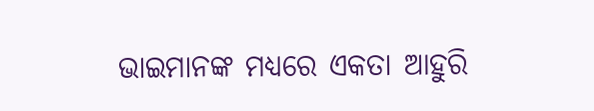ଭାଇମାନଙ୍କ ମଧ୍ୟରେ ଏକତା ଆହୁରି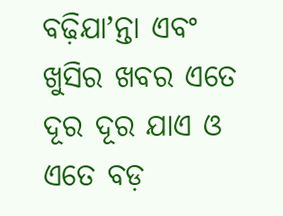ବଢ଼ିଯାʼନ୍ତା ଏବଂ ଖୁସିର ଖବର ଏତେ ଦୂର ଦୂର ଯାଏ ଓ ଏତେ ବଡ଼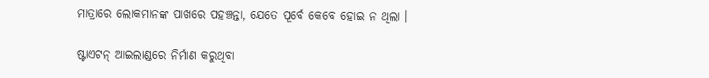ମାତ୍ରାରେ ଲୋକମାନଙ୍କ ପାଖରେ ପହଞ୍ଚନ୍ତା, ଯେତେ ପୂର୍ବେ କେବେ ହୋଇ ନ ଥିଲା ।

ଷ୍ଟାଏଟନ୍‌ ଆଇଲାଣ୍ଡରେ ନିର୍ମାଣ କରୁଥିବା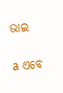ଭାଇ

a ଏବେ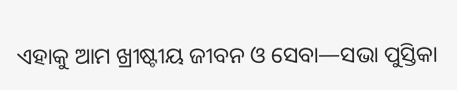ଏହାକୁ ଆମ ଖ୍ରୀଷ୍ଟୀୟ ଜୀବନ ଓ ସେବା—ସଭା ପୁସ୍ତିକା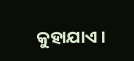କୁହାଯାଏ ।